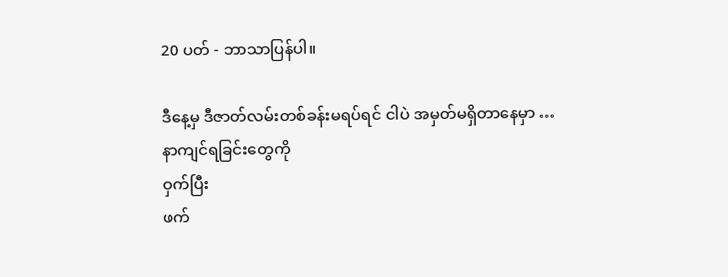20 ပတ် - ဘာသာပြန်ပါ။

ဒီနေ့မှ ဒီဇာတ်လမ်းတစ်ခန်းမရပ်ရင် ငါပဲ အမှတ်မရှိတာနေမှာ …
နာကျင်ရခြင်းတွေကို
ဝှက်ပြီး
ဖက်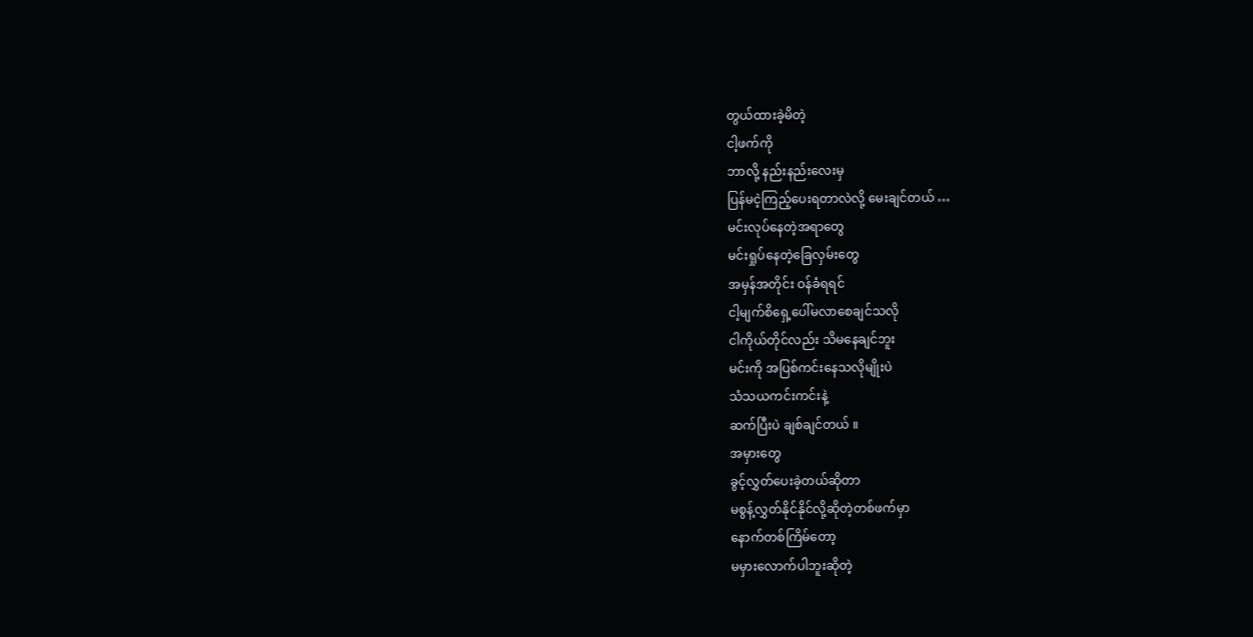တွယ်ထားခဲ့မိတဲ့
ငါ့ဖက်ကို
ဘာလို့ နည်းနည်းလေးမှ
ပြန်မငဲ့ကြည့်ပေးရတာလဲလို့ မေးချင်တယ် …
မင်းလုပ်နေတဲ့အရာတွေ
မင်းရှုပ်နေတဲ့ခြေလှမ်းတွေ
အမှန်အတိုင်း ဝန်ခံရရင်
ငါ့မျက်စိရှေ့ပေါ်မလာစေချင်သလို
ငါကိုယ်တိုင်လည်း သိမနေချင်ဘူး
မင်းကို အပြစ်ကင်းနေသလိုမျိုးပဲ
သံသယကင်းကင်းနဲ့
ဆက်ပြီးပဲ ချစ်ချင်တယ် ။
အမှားတွေ
ခွင့်လွှတ်ပေးခဲ့တယ်ဆိုတာ
မစွန့်လွှတ်နိုင်နိုင်လို့ဆိုတဲ့တစ်ဖက်မှာ
နောက်တစ်ကြိမ်တော့
မမှားလောက်ပါဘူးဆိုတဲ့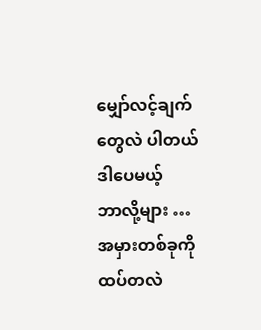မျှော်လင့်ချက်တွေလဲ ပါတယ်
ဒါပေမယ့်
ဘာလို့များ …
အမှားတစ်ခုကို
ထပ်တလဲ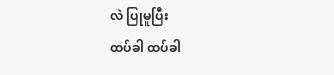လဲ ပြုမူပြီး
ထပ်ခါ ထပ်ခါ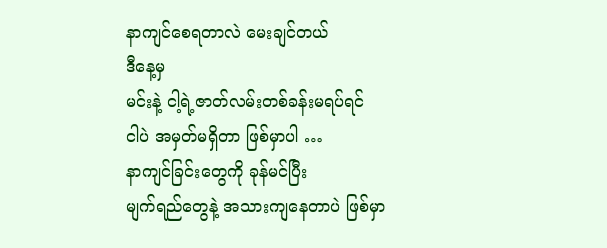နာကျင်စေရတာလဲ မေးချင်တယ်
ဒီနေ့မှ
မင်းနဲ့ ငါ့ရဲ့ဇာတ်လမ်းတစ်ခန်းမရပ်ရင်
ငါပဲ အမှတ်မရှိတာ ဖြစ်မှာပါ …
နာကျင်ခြင်းတွေကို ခုန်မင်ပြီး
မျက်ရည်တွေနဲ့ အသားကျနေတာပဲ ဖြစ်မှာ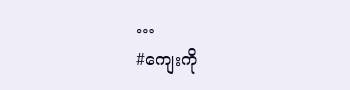…
#ကျေးကို